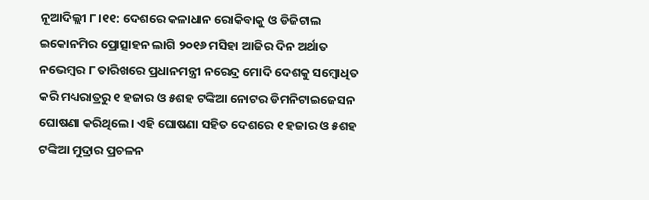ନୂଆଦିଲ୍ଲୀ ୮।୧୧: ଦେଶରେ କଳାଧାନ ରୋକିବାକୁ ଓ ଡିଜିଟାଲ ଇକୋନମିର ପ୍ରୋତ୍ସାହନ ଲାଗି ୨୦୧୬ ମସିହା ଆଜିର ଦିନ ଅର୍ଥାତ ନଭେମ୍ବର ୮ ତାରିଖରେ ପ୍ରଧାନମନ୍ତ୍ରୀ ନରେନ୍ଦ୍ର ମୋଦି ଦେଶକୁ ସମ୍ବୋଧିତ କରି ମଧ୍ୟରାତ୍ରରୁ ୧ ହଜାର ଓ ୫ଶହ ଟଙ୍କିଆ ନୋଟର ଡିମନିଟାଇଜେସନ ଘୋଷଣା କରିଥିଲେ। ଏହି ଘୋଷଣା ସହିତ ଦେଶରେ ୧ ହଜାର ଓ ୫ଶହ ଟଙ୍କିଆ ମୁଦ୍ରାର ପ୍ରଚଳନ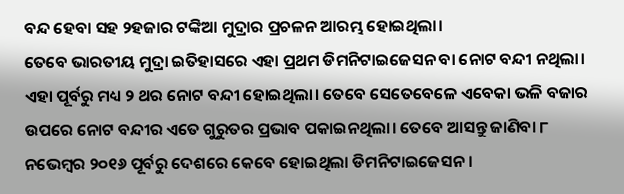ବନ୍ଦ ହେବା ସହ ୨ହଜାର ଟଙ୍କିଆ ମୁଦ୍ରାର ପ୍ରଚଳନ ଆରମ୍ଭ ହୋଇଥିଲା।
ତେବେ ଭାରତୀୟ ମୁଦ୍ରା ଇତିହାସରେ ଏହା ପ୍ରଥମ ଡିମନିଟାଇଜେସନ ବା ନୋଟ ବନ୍ଦୀ ନଥିଲା। ଏହା ପୂର୍ବରୁ ମଧ୍ୟ ୨ ଥର ନୋଟ ବନ୍ଦୀ ହୋଇଥିଲା। ତେବେ ସେତେବେଳେ ଏବେକା ଭଳି ବଜାର ଉପରେ ନୋଟ ବନ୍ଦୀର ଏତେ ଗୁରୁତର ପ୍ରଭାବ ପକାଇନଥିଲା। ତେବେ ଆସନ୍ତୁ ଜାଣିବା ୮ ନଭେମ୍ବର ୨୦୧୬ ପୂର୍ବରୁ ଦେଶରେ କେବେ ହୋଇଥିଲା ଡିମନିଟାଇଜେସନ।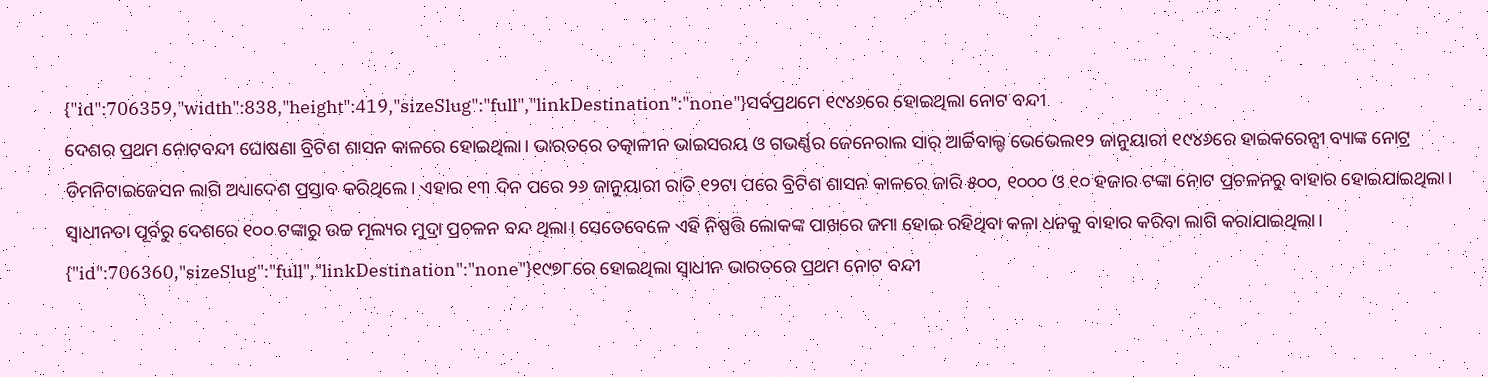{"id":706359,"width":838,"height":419,"sizeSlug":"full","linkDestination":"none"}ସର୍ବପ୍ରଥମେ ୧୯୪୬ରେ ହୋଇଥିଲା ନୋଟ ବନ୍ଦୀ
ଦେଶର ପ୍ରଥମ ନୋଟବନ୍ଦୀ ଘୋଷଣା ବ୍ରିଟିଶ ଶାସନ କାଳରେ ହୋଇଥିଲା। ଭାରତରେ ତତ୍କାଳୀନ ଭାଇସରୟ ଓ ଗଭର୍ଣ୍ଣର ଜେନେରାଲ ସାର୍ ଆର୍ଚ୍ଚିବାଲ୍ଡ ଭେଭେଲ୧୨ ଜାନୁୟାରୀ ୧୯୪୬ରେ ହାଇକରେନ୍ସୀ ବ୍ୟାଙ୍କ ନୋଟ୍ର ଡିମନିଟାଇଜେସନ ଲାଗି ଅଧ୍ୟାଦେଶ ପ୍ରସ୍ତାବ କରିଥିଲେ। ଏହାର ୧୩ ଦିନ ପରେ ୨୬ ଜାନୁୟାରୀ ରାତି ୧୨ଟା ପରେ ବ୍ରିଟିଶ ଶାସନ କାଳରେ ଜାରି ୫୦୦, ୧୦୦୦ ଓ ୧୦ ହଜାର ଟଙ୍କା ନୋଟ ପ୍ରଚଳନରୁ ବାହାର ହୋଇଯାଇଥିଲା।
ସ୍ୱାଧୀନତା ପୂର୍ବରୁ ଦେଶରେ ୧୦୦ ଟଙ୍କାରୁ ଉଚ୍ଚ ମୂଲ୍ୟର ମୁଦ୍ରା ପ୍ରଚଳନ ବନ୍ଦ ଥିଲା। ସେତେବେଳେ ଏହି ନିଷ୍ପତ୍ତି ଲୋକଙ୍କ ପାଖରେ ଜମା ହୋଇ ରହିଥିବା କଳା ଧନକୁ ବାହାର କରିବା ଲାଗି କରାଯାଇଥିଲା।
{"id":706360,"sizeSlug":"full","linkDestination":"none"}୧୯୭୮ରେ ହୋଇଥିଲା ସ୍ୱାଧୀନ ଭାରତରେ ପ୍ରଥମ ନୋଟ ବନ୍ଦୀ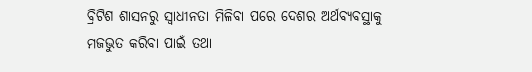ବ୍ରିଟିଶ ଶାସନରୁ ସ୍ୱାଧୀନତା ମିଳିବା ପରେ ଦେଶର ଅର୍ଥବ୍ୟବସ୍ଥାକୁ ମଜଭୁତ କରିବା ପାଇଁ ତଥା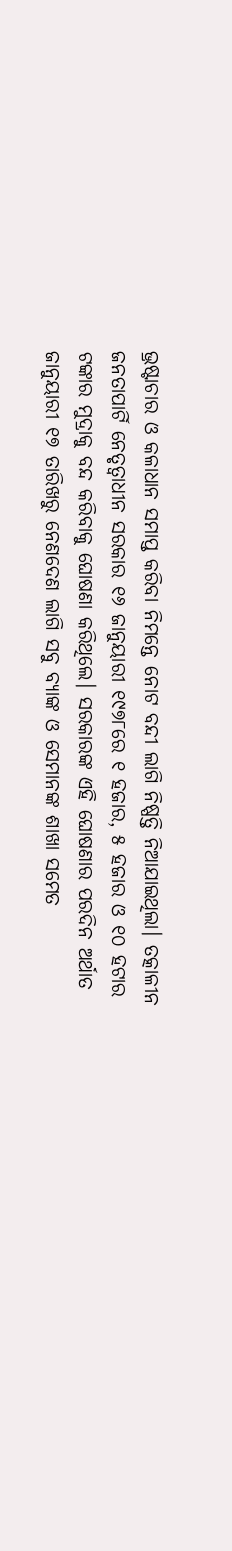ଭ୍ରଷ୍ଟାଚାର ଓ କଳାଧାନ ସମାପ୍ତ କରିବା ନିମନ୍ତେ ନୋଟ ବନ୍ଦୀ ଲାଗି ନିଷ୍ପତ୍ତି ନିଆଯାଇଥିଲା। ତତ୍କାଳୀନ ଜନତାପାର୍ଟି ନେତୃତ୍ୱାଧୀନ ସରକାର ୧୬ ଜାନୁୟାରୀ ୧୯୭୮ରେ ୧ ହଜାର, ୫ ହଜାର ଓ ୧୦ ହଟାର ଟଙ୍କାର ମୁଦ୍ରାକୁ ବନ୍ଦ କରିବାକୁ ଘୋଷଣା କରିଥିଲେ। ସରକାରଙ୍କ ଏହି ଘୋଷଣାର ପରଦିନ ଅର୍ଥାତ ଜାନୁୟାରୀ ୧୭ ତାରିଖରୁ ନେଣଦେଣ ଲାଗି ସବୁ ବ୍ୟାଙ୍କ ଓ ସେମାନଙ୍କ ଶାଖା ସମେତ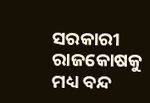ସରକାରୀ ରାଜକୋଷକୁ ମଧ୍ୟ ବନ୍ଦ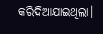କରିଦିଆଯାଇଥିଲା।